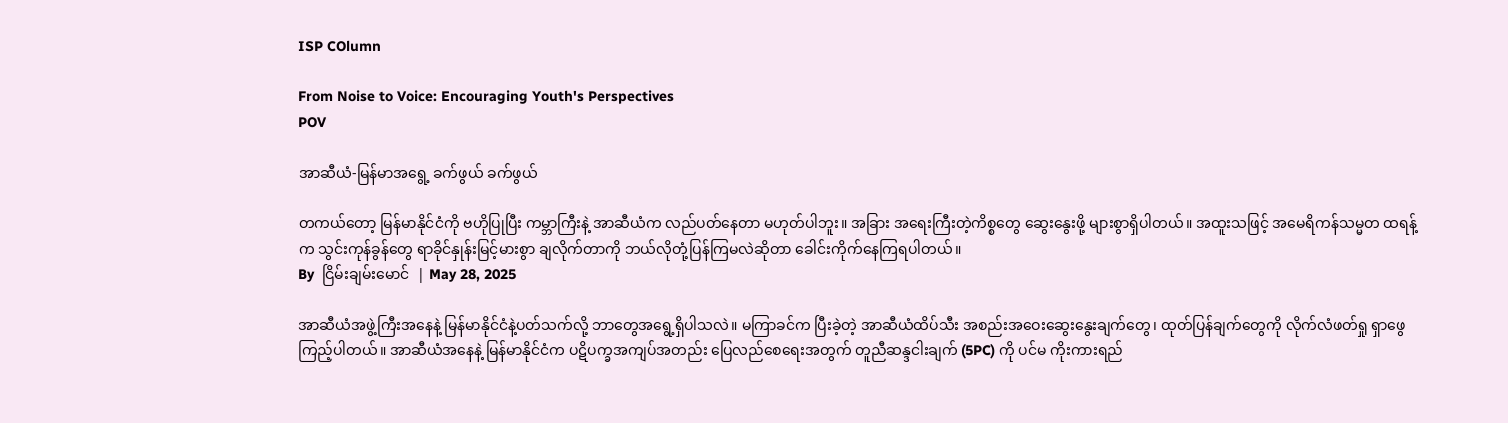ISP COlumn

From Noise to Voice: Encouraging Youth's Perspectives
POV

အာဆီယံ-မြန်မာအရွေ့ ခက်ဖွယ် ခက်ဖွယ်

တကယ်တော့ မြန်မာနိုင်ငံကို ဗဟိုပြုပြီး ကမ္ဘာကြီးနဲ့ အာဆီယံက လည်ပတ်နေတာ မဟုတ်ပါဘူး။ အခြား အရေးကြီးတဲ့ကိစ္စတွေ ဆွေးနွေးဖို့ များစွာရှိပါတယ်။ အထူးသဖြင့် အမေရိကန်သမ္မတ ထရန့်က သွင်းကုန်ခွန်တွေ ရာခိုင်နှုန်းမြင့်မားစွာ ချလိုက်တာကို ဘယ်လိုတုံ့ပြန်ကြမလဲဆိုတာ ခေါင်းကိုက်နေကြရပါတယ်။
By  ငြိမ်းချမ်းမောင်  | May 28, 2025

အာဆီယံအဖွဲ့ကြီးအနေနဲ့ မြန်မာနိုင်ငံနဲ့ပတ်သက်လို့ ဘာတွေအရွေ့ရှိပါသလဲ။ မကြာခင်က ပြီးခဲ့တဲ့ အာဆီယံထိပ်သီး အစည်းအဝေးဆွေးနွေးချက်တွေ၊ ထုတ်ပြန်ချက်တွေကို လိုက်လံဖတ်ရှု ရှာဖွေကြည့်ပါတယ်။ အာဆီယံအနေနဲ့ မြန်မာနိုင်ငံက ပဋိပက္ခအကျပ်အတည်း ပြေလည်စေရေးအတွက် တူညီဆန္ဒငါးချက် (5PC) ကို ပင်မ ကိုးကားရည်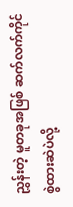ညွှန်းတဲ့ မူတခုအဖြစ် ဆက်လက်ကိုင်စွဲထားဆဲပဲလို့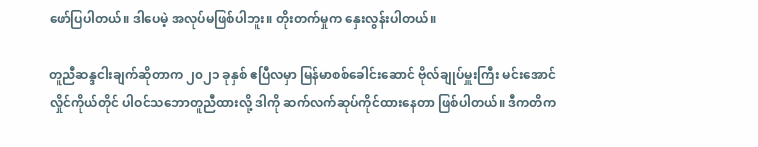ဖော်ပြပါတယ်။ ဒါပေမဲ့ အလုပ်မဖြစ်ပါဘူး။ တိုးတက်မှုက နှေးလွန်းပါတယ်။

တူညီဆန္ဒငါးချက်ဆိုတာက ၂၀၂၁ ခုနှစ် ဧပြီလမှာ မြန်မာစစ်ခေါင်းဆောင် ဗိုလ်ချုပ်မှူးကြီး မင်းအောင်လှိုင်ကိုယ်တိုင် ပါဝင်သဘောတူညီထားလို့ ဒါကို ဆက်လက်ဆုပ်ကိုင်ထားနေတာ ဖြစ်ပါတယ်။ ဒီကတိက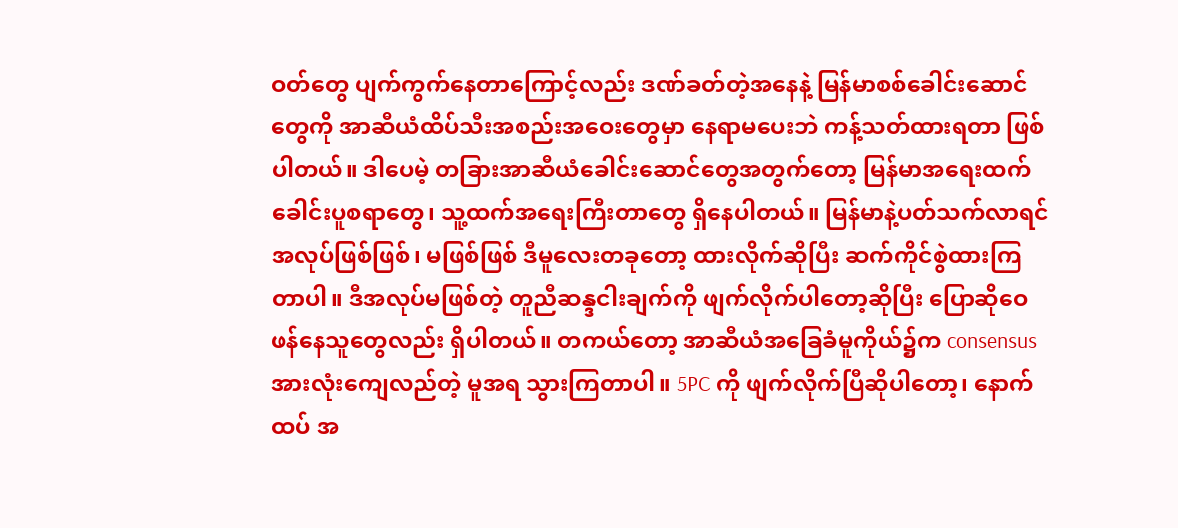ဝတ်တွေ ပျက်ကွက်နေတာကြောင့်လည်း ဒဏ်ခတ်တဲ့အနေနဲ့ မြန်မာစစ်ခေါင်းဆောင်တွေကို အာဆီယံထိပ်သီးအစည်းအဝေးတွေမှာ နေရာမပေးဘဲ ကန့်သတ်ထားရတာ ဖြစ်ပါတယ်။ ဒါပေမဲ့ တခြားအာဆီယံခေါင်းဆောင်တွေအတွက်တော့ မြန်မာအရေးထက် ခေါင်းပူစရာတွေ၊ သူ့ထက်အရေးကြီးတာတွေ ရှိနေပါတယ်။ မြန်မာနဲ့ပတ်သက်လာရင် အလုပ်ဖြစ်ဖြစ်၊ မဖြစ်ဖြစ် ဒီမူလေးတခုတော့ ထားလိုက်ဆိုပြီး ဆက်ကိုင်စွဲထားကြတာပါ။ ဒီအလုပ်မဖြစ်တဲ့ တူညီဆန္ဒငါးချက်ကို ဖျက်လိုက်ပါတော့ဆိုပြီး ပြောဆိုဝေဖန်နေသူတွေလည်း ရှိပါတယ်။ တကယ်တော့ အာဆီယံအခြေခံမူကိုယ်၌က consensus အားလုံးကျေလည်တဲ့ မူအရ သွားကြတာပါ။ 5PC ကို ဖျက်လိုက်ပြီဆိုပါတော့၊ နောက်ထပ် အ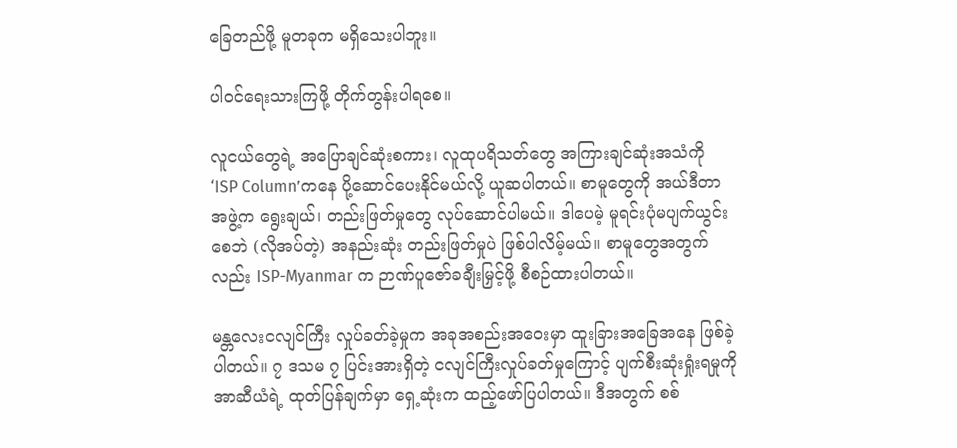ခြေတည်ဖို့ မူတခုက မရှိသေးပါဘူး။

ပါဝင်ရေးသားကြဖို့ တိုက်တွန်းပါရစေ။

လူငယ်တွေရဲ့ အပြောချင်ဆုံးစကား၊ လူထုပရိသတ်တွေ အကြားချင်ဆုံးအသံကို ‘ISP Column’ကနေ ပို့ဆောင်ပေးနိုင်မယ်လို့ ယူဆပါတယ်။ စာမူတွေကို အယ်ဒီတာအဖွဲ့က ရွေးချယ်၊ တည်းဖြတ်မှုတွေ လုပ်ဆောင်ပါမယ်။ ဒါပေမဲ့ မူရင်းပုံမပျက်ယွင်းစေဘဲ (လိုအပ်တဲ့) အနည်းဆုံး တည်းဖြတ်မှုပဲ ဖြစ်ပါလိမ့်မယ်။ စာမူတွေအတွက်လည်း ISP-Myanmar က ဉာဏ်ပူဇော်ခချီးမြှင့်ဖို့ စီစဉ်ထားပါတယ်။

မန္တလေးငလျင်ကြီး လှုပ်ခတ်ခဲ့မှုက အခုအစည်းအဝေးမှာ ထူးခြားအခြေအနေ ဖြစ်ခဲ့ပါတယ်။ ၇ ဒသမ ၇ ပြင်းအားရှိတဲ့ ငလျင်ကြီးလှုပ်ခတ်မှုကြောင့် ပျက်စီးဆုံးရှုံးရမှုကို အာဆီယံရဲ့ ထုတ်ပြန်ချက်မှာ ရှေ့ဆုံးက ထည့်ဖော်ပြပါတယ်။ ဒီအတွက် စစ်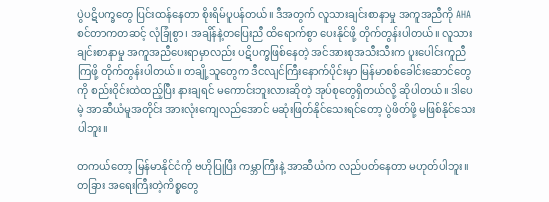ပွဲပဋိပက္ခတွေ ပြင်းထန်နေတာ စိုးရိမ်ပူပန်တယ်။ ဒီအတွက် လူသားချင်းစာနာမှု အကူအညီကို AHA စင်တာကတဆင့် လုံခြုံစွာ၊ အချိန်နဲ့တပြေးညီ ထိရောက်စွာ ပေးနိုင်ဖို့ တိုက်တွန်းပါတယ်။ လူသားချင်းစာနာမှု အကူအညီပေးရာမှာလည်း ပဋိပက္ခဖြစ်နေတဲ့ အင်အားစုအသီးသီးက ပူးပေါင်းကူညီကြဖို့ တိုက်တွန်းပါတယ်။ တချို့သူတွေက ဒီငလျင်ကြီးနောက်ပိုင်းမှာ မြန်မာစစ်ခေါင်းဆောင်တွေကို စည်းဝိုင်းထဲထည့်ပြီး နားချရင် မကောင်းဘူးလားဆိုတဲ့ အုပ်စုတွေရှိတယ်လို့ ဆိုပါတယ်။ ဒါပေမဲ့ အာဆီယံမူအတိုင်း အားလုံးကျေလည်အောင် မဆုံးဖြတ်နိုင်သေးရင်တော့ ပွဲဖိတ်ဖို့ မဖြစ်နိုင်သေးပါဘူး။

တကယ်တော့ မြန်မာနိုင်ငံကို ဗဟိုပြုပြီး ကမ္ဘာကြီးနဲ့ အာဆီယံက လည်ပတ်နေတာ မဟုတ်ပါဘူး။ တခြား အရေးကြီးတဲ့ကိစ္စတွေ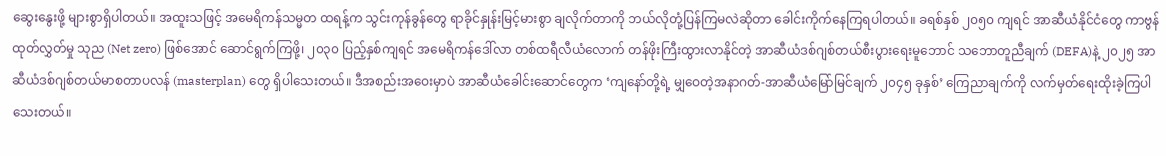ဆွေးနွေးဖို့ များစွာရှိပါတယ်။ အထူးသဖြင့် အမေရိကန်သမ္မတ ထရန့်က သွင်းကုန်ခွန်တွေ ရာခိုင်နှုန်းမြင့်မားစွာ ချလိုက်တာကို ဘယ်လိုတုံ့ပြန်ကြမလဲဆိုတာ ခေါင်းကိုက်နေကြရပါတယ်။ ခရစ်နှစ် ၂၀၅၀ ကျရင် အာဆီယံနိုင်ငံတွေ ကာဗွန်ထုတ်လွှတ်မှု သုည (Net zero) ဖြစ်အောင် ဆောင်ရွက်ကြဖို့၊ ၂၀၃၀ ပြည့်နှစ်ကျရင် အမေရိကန်ဒေါ်လာ တစ်ထရီလီယံလောက် တန်ဖိုးကြီးထွားလာနိုင်တဲ့ အာဆီယံဒစ်ဂျစ်တယ်စီးပွားရေးမူဘောင် သဘောတူညီချက် (DEFA)နဲ့ ၂၀၂၅ အာဆီယံဒစ်ဂျစ်တယ်မာစတာပလန် (masterplan) တွေ ရှိပါသေးတယ်။ ဒီအစည်းအဝေးမှာပဲ အာဆီယံခေါင်းဆောင်တွေက ‘ကျနော်တို့ရဲ့ မျှဝေတဲ့အနာဂတ်-အာဆီယံမြော်မြင်ချက် ၂၀၄၅ ခုနှစ်’ ကြေညာချက်ကို လက်မှတ်ရေးထိုးခဲ့ကြပါသေးတယ်။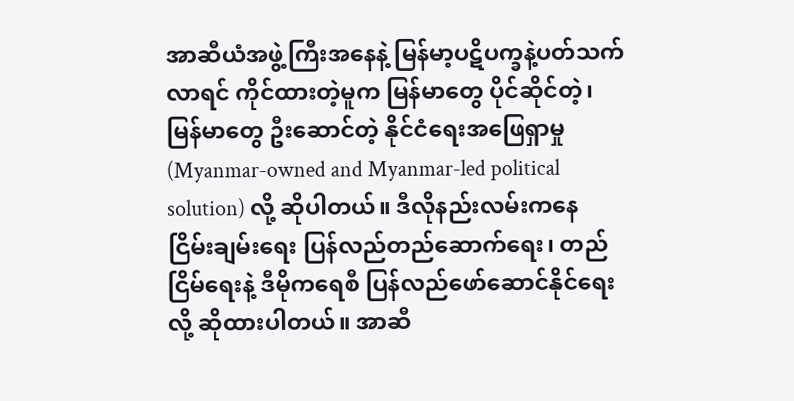အာဆီယံအဖွဲ့ကြီးအနေနဲ့ မြန်မာ့ပဋိပက္ခနဲ့ပတ်သက်လာရင် ကိုင်ထားတဲ့မူက မြန်မာတွေ ပိုင်ဆိုင်တဲ့၊ မြန်မာတွေ ဦးဆောင်တဲ့ နိုင်ငံရေးအဖြေရှာမှု (Myanmar-owned and Myanmar-led political solution) လို့ ဆိုပါတယ်။ ဒီလိုနည်းလမ်းကနေ ငြိမ်းချမ်းရေး ပြန်လည်တည်ဆောက်ရေး၊ တည်ငြိမ်ရေးနဲ့ ဒီမိုကရေစီ ပြန်လည်ဖော်ဆောင်နိုင်ရေးလို့ ဆိုထားပါတယ်။ အာဆီ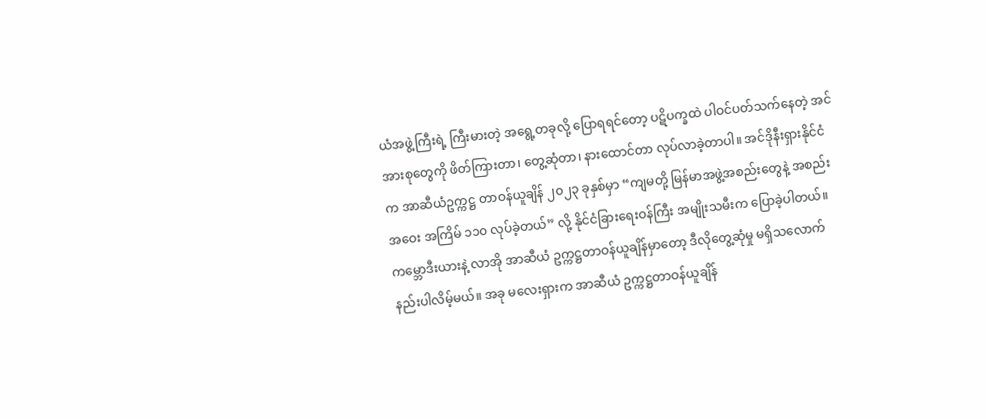ယံအဖွဲ့ကြီးရဲ့ ကြီးမားတဲ့ အရွေ့တခုလို့ ပြောရရင်တော့ ပဋိပက္ခထဲ ပါဝင်ပတ်သက်နေတဲ့ အင်အားစုတွေကို ဖိတ်ကြားတာ၊ တွေ့ဆုံတာ၊ နားထောင်တာ လုပ်လာခဲ့တာပါ။ အင်ဒိုနီးရှားနိုင်ငံက အာဆီယံဥက္ကဋ္ဌ တာဝန်ယူချိန် ၂၀၂၃ ခုနှစ်မှာ “ကျမတို့ မြန်မာအဖွဲ့အစည်းတွေနဲ့ အစည်းအဝေး အကြိမ် ၁၁၀ လုပ်ခဲ့တယ်” လို့ နိုင်ငံခြားရေးဝန်ကြီး အမျိုးသမီးက ပြောခဲ့ပါတယ်။ ကမ္ဘောဒီးယားနဲ့ လာအို အာဆီယံ ဥက္ကဋ္ဌတာဝန်ယူချိန်မှာတော့ ဒီလိုတွေ့ဆုံမှု မရှိသလောက် နည်းပါလိမ့်မယ်။ အခု မလေးရှားက အာဆီယံ ဥက္ကဋ္ဌတာဝန်ယူချိန်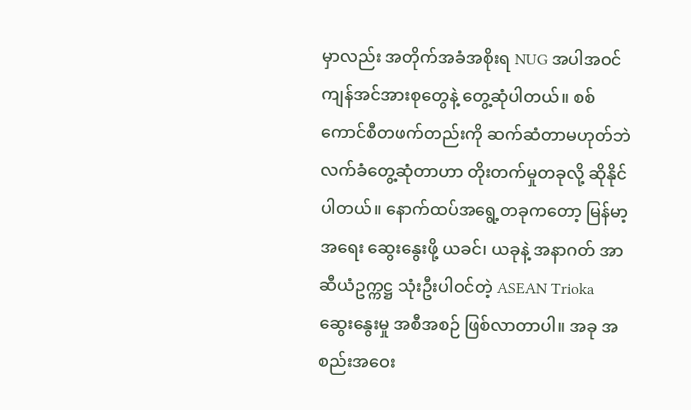မှာလည်း အတိုက်အခံအစိုးရ NUG အပါအဝင် ကျန်အင်အားစုတွေနဲ့ တွေ့ဆုံပါတယ်။ စစ်ကောင်စီတဖက်တည်းကို ဆက်ဆံတာမဟုတ်ဘဲ လက်ခံတွေ့ဆုံတာဟာ တိုးတက်မှုတခုလို့ ဆိုနိုင်ပါတယ်။ နောက်ထပ်အရွေ့တခုကတော့ မြန်မာ့အရေး ဆွေးနွေးဖို့ ယခင်၊ ယခုနဲ့ အနာဂတ် အာဆီယံဥက္ကဋ္ဌ သုံးဦးပါဝင်တဲ့ ASEAN Trioka ဆွေးနွေးမှု အစီအစဉ် ဖြစ်လာတာပါ။ အခု အစည်းအဝေး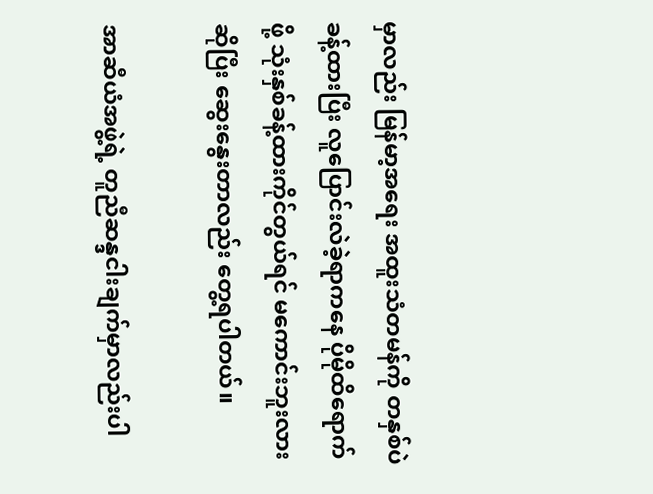မှာလည်း မြန်မာ့အရေး အထူးသံတမန်ကို တနှစ်ပဲ ခန့်ထားပြီး လူပြောင်းလဲခဲ့ရာကနေ ပိုမိုထိရောက်ဖို့ သုံးနှစ်ခန့်ထားကိုင်တွယ်ရင် မကောင်းဘူးလားဆိုပြီး ဆွေးနွေးတာလည်း တွေ့ရပါတယ်။

အာဆီယံအဖွဲ့ရဲ့ တူညီဆန္ဒငါးချက်မှာလည်းပါ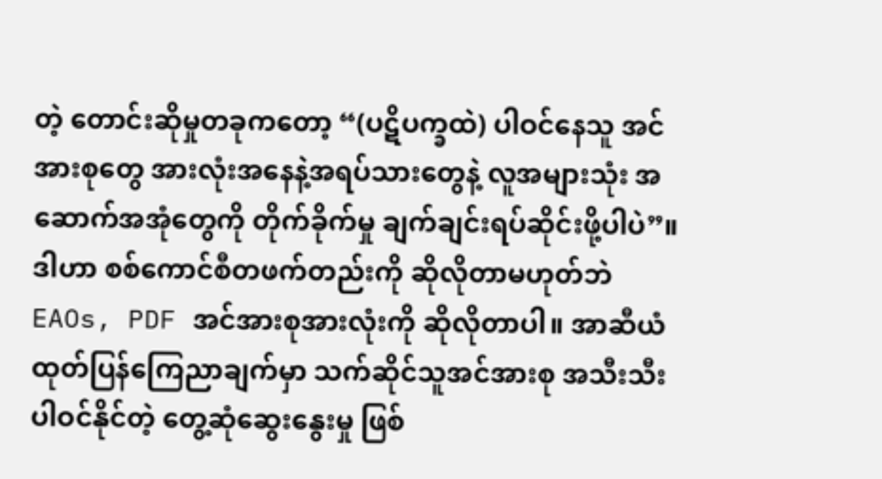တဲ့ တောင်းဆိုမှုတခုကတော့ “(ပဋိပက္ခထဲ) ပါဝင်နေသူ အင်အားစုတွေ အားလုံးအနေနဲ့အရပ်သားတွေနဲ့ လူအများသုံး အဆောက်အအုံတွေကို တိုက်ခိုက်မှု ချက်ချင်းရပ်ဆိုင်းဖို့ပါပဲ”။ ဒါဟာ စစ်ကောင်စီတဖက်တည်းကို ဆိုလိုတာမဟုတ်ဘဲ  EAOs, PDF အင်အားစုအားလုံးကို ဆိုလိုတာပါ။ အာဆီယံ ထုတ်ပြန်ကြေညာချက်မှာ သက်ဆိုင်သူအင်အားစု အသီးသီး ပါဝင်နိုင်တဲ့ တွေ့ဆုံဆွေးနွေးမှု ဖြစ်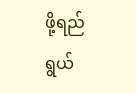ဖို့ရည်ရွယ်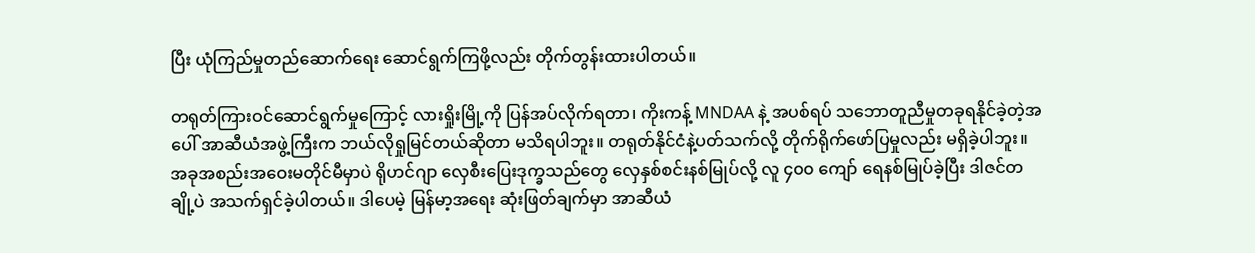ပြီး ယုံကြည်မှုတည်ဆောက်ရေး ဆောင်ရွက်ကြဖို့လည်း တိုက်တွန်းထားပါတယ်။

တရုတ်ကြားဝင်ဆောင်ရွက်မှုကြောင့် လားရှိုးမြို့ကို ပြန်အပ်လိုက်ရတာ၊ ကိုးကန့် MNDAA နဲ့ အပစ်ရပ် သဘောတူညီမှုတခုရနိုင်ခဲ့တဲ့အပေါ် အာဆီယံအဖွဲ့ကြီးက ဘယ်လိုရှုမြင်တယ်ဆိုတာ မသိရပါဘူး။ တရုတ်နိုင်ငံနဲ့ပတ်သက်လို့ တိုက်ရိုက်ဖော်ပြမှုလည်း မရှိခဲ့ပါဘူး။ အခုအစည်းအဝေးမတိုင်မီမှာပဲ ရိုဟင်ဂျာ လှေစီးပြေးဒုက္ခသည်တွေ လှေနှစ်စင်းနစ်မြုပ်လို့ လူ ၄၀၀ ကျော် ရေနစ်မြုပ်ခဲ့ပြီး ဒါဇင်တချို့ပဲ အသက်ရှင်ခဲ့ပါတယ်။ ဒါပေမဲ့ မြန်မာ့အရေး ဆုံးဖြတ်ချက်မှာ အာဆီယံ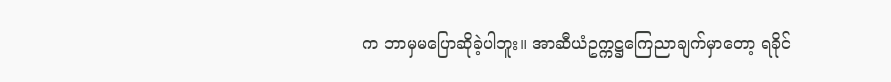က ဘာမှမပြောဆိုခဲ့ပါဘူး။ အာဆီယံဥက္ကဋ္ဌကြေညာချက်မှာတော့ ရခိုင်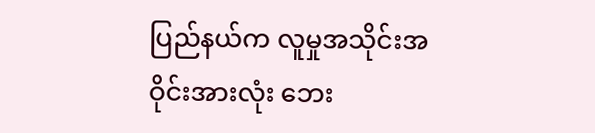ပြည်နယ်က လူမှုအသိုင်းအဝိုင်းအားလုံး ဘေး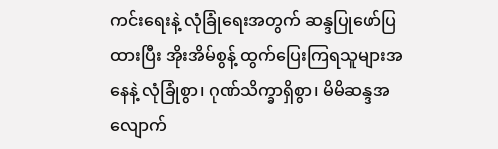ကင်းရေးနဲ့ လုံခြုံရေးအတွက် ဆန္ဒပြုဖော်ပြထားပြီး အိုးအိမ်စွန့် ထွက်ပြေးကြရသူများအနေနဲ့ လုံခြုံစွာ၊ ဂုဏ်သိက္ခာရှိစွာ၊ မိမိဆန္ဒအလျောက်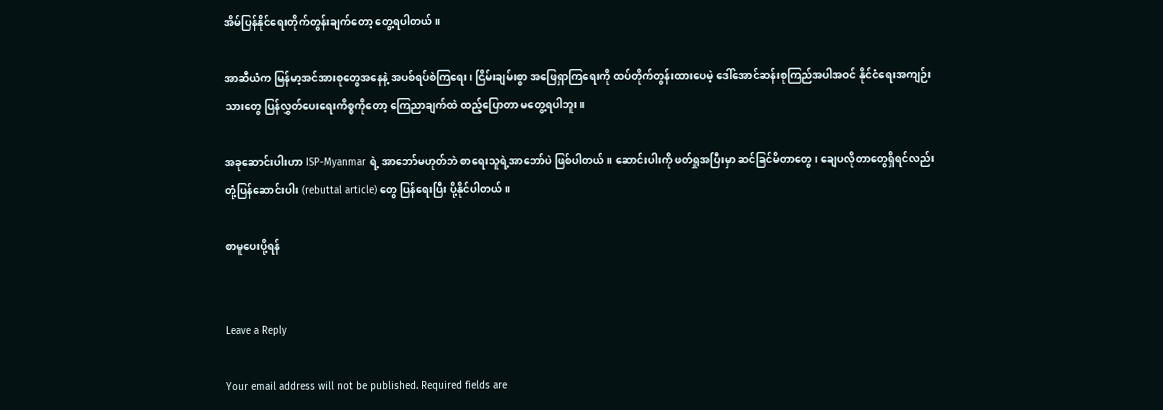အိမ်ပြန်နိုင်ရေးတိုက်တွန်းချက်တော့ တွေ့ရပါတယ်။

အာဆီယံက မြန်မာ့အင်အားစုတွေအနေနဲ့ အပစ်ရပ်စဲကြရေး၊ ငြိမ်းချမ်းစွာ အဖြေရှာကြရေးကို ထပ်တိုက်တွန်းထားပေမဲ့ ဒေါ်အောင်ဆန်းစုကြည်အပါအဝင် နိုင်ငံရေးအကျဉ်းသားတွေ ပြန်လွှတ်ပေးရေးကိစ္စကိုတော့ ကြေညာချက်ထဲ ထည့်ပြောတာ မတွေ့ရပါဘူး။

အခုဆောင်းပါးဟာ ISP-Myanmar ရဲ့ အာဘော်မဟုတ်ဘဲ စာရေးသူရဲ့အာဘော်ပဲ ဖြစ်ပါတယ်။ ဆောင်းပါးကို ဖတ်ရှုအပြီးမှာ ဆင်ခြင်မိတာတွေ၊ ချေပလိုတာတွေရှိရင်လည်း တုံ့ပြန်ဆောင်းပါး (rebuttal article) တွေ ပြန်ရေးပြီး ပို့နိုင်ပါတယ်။

စာမူပေးပို့ရန်


Leave a Reply

Your email address will not be published. Required fields are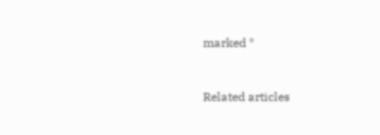marked *


Related articles